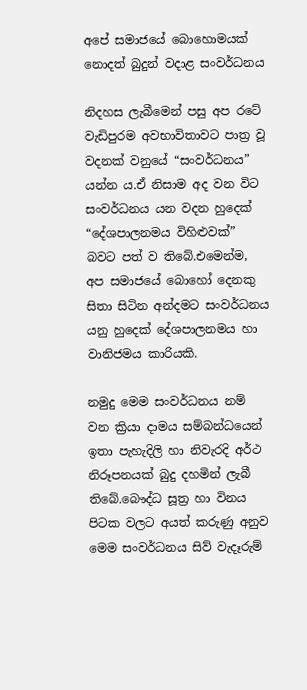අපේ සමාජයේ බොහොමයක් නොදත් බුදුන් වදාළ සංවර්ධනය

නිදහස ලැබීමෙන් පසු අප රටේ වැඩිපුරම අවභාවිතාවට පාත්‍ර වූ වදනක් වනුයේ “සංවර්ධනය” යන්න ය.ඒ නිසාම අද වන විට සංවර්ධනය යන වදන හුදෙක් “දේශපාලනමය විහිළුවක්” බවට පත් ව තිබේ.එමෙන්ම, අප සමාජයේ බොහෝ දෙනකු සිතා සිටින අන්දමට සංවර්ධනය යනු හුදෙක් දේශපාලනමය හා වානිජමය කාරියකි.

නමුදු මෙම සංවර්ධනය නම් වන ක්‍රියා දාමය සම්බන්ධයෙන් ඉතා පැහැදිලි හා නිවැරදි අර්ථ නිරූපනයක් බුදු දහමින් ලැබී තිබේ.බෞද්ධ සූත්‍ර හා විනය පිටක වලට අයත් කරුණු අනුව මෙම සංවර්ධනය සිව් වැදෑරුම්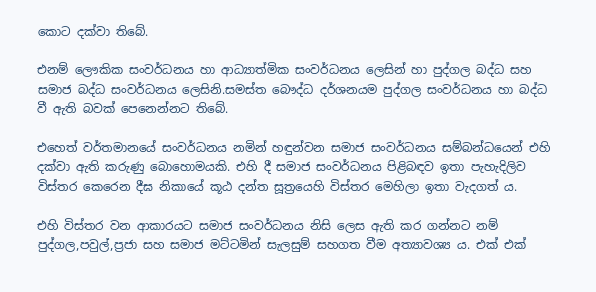කොට දක්වා තිබේ.

එනම් ලෞකික සංවර්ධනය හා ආධ්‍යාත්මික සංවර්ධනය ලෙසින් හා පුද්ගල බද්ධ සහ සමාජ බද්ධ සංවර්ධනය ලෙසිනි.සමස්ත බෞද්ධ දර්ශනයම පුද්ගල සංවර්ධනය හා බද්ධ වී ඇති බවක් පෙනෙන්නට තිබේ.

එහෙත් වර්තමානයේ සංවර්ධනය නමින් හඳුන්වන සමාජ සංවර්ධනය සම්බන්ධයෙන් එහි දක්වා ඇති කරුණු බොහොමයකි. එහි දී සමාජ සංවර්ධනය පිළිබඳව ඉතා පැහැදිලිව විස්තර කෙරෙන දීඝ නිකායේ කූඨ දන්ත සූත්‍රයෙහි විස්තර මෙහිලා ඉතා වැදගත් ය.

එහි විස්තර වන ආකාරයට සමාජ සංවර්ධනය නිසි ලෙස ඇති කර ගන්නට නම් පුද්ගල,පවුල්,ප්‍රජා සහ සමාජ මට්ටමින් සැලසුම් සහගත වීම අත්‍යාවශ්‍ය ය. එක් එක්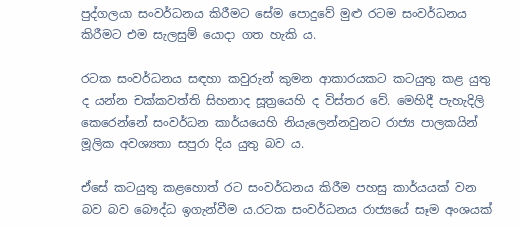පුද්ගලයා සංවර්ධනය කිරීමට සේම පොදුවේ මුළු රටම සංවර්ධනය කිරීමට එම සැලසුම් යොදා ගත හැකි ය.

රටක සංවර්ධනය සඳහා කවුරුන් කුමන ආකාරයකට කටයුතු කළ යුතු ද යන්න චක්කවත්ති සිහනාද සූත්‍රයෙහි ද විස්තර වේ. මෙහිදී පැහැදිලි කෙරෙන්නේ සංවර්ධන කාර්යයෙහි නියැලෙන්නවුනට රාජ්‍ය පාලකයින් මූලික අවශ්‍යතා සපුරා දිය යුතු බව ය.

ඒසේ කටයුතු කළහොත් රට සංවර්ධනය කිරීම පහසු කාර්යයක් වන බව බව බෞද්ධ ඉගැන්වීම ය.රටක සංවර්ධනය රාජ්‍යයේ සෑම අංශයක්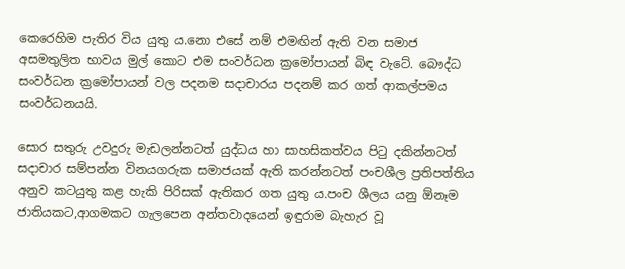කෙරෙහිම පැතිර විය යුතු ය.නො එසේ නම් එමඟින් ඇති වන සමාජ අසමතුලිත භාවය මුල් කොට එම සංවර්ධන ක්‍රමෝපායන් බිඳ වැටේ. බෞද්ධ සංවර්ධන ක්‍රමෝපායන් වල පදනම සදාචාරය පදනම් කර ගත් ආකල්පමය සංවර්ධනයයි.

සොර සතුරු උවදුරු මැඩලන්නටත් යුද්ධය හා සාහසිකත්වය පිටු දකින්නටත් සදාචාර සම්පන්න විනයගරුක සමාජයක් ඇති කරන්නටත් පංචශීල ප්‍රතිපත්තිය අනුව කටයුතු කළ හැකි පිරිසක් ඇතිකර ගත යුතු ය.පංච ශීලය යනු ඕනෑම ජාතියකට,ආගමකට ගැලපෙන අන්තවාදයෙන් ඉඳුරාම බැහැර වූ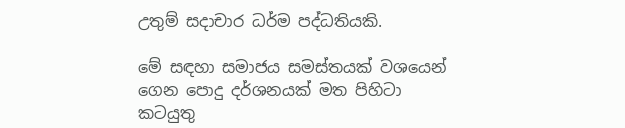උතුම් සදාචාර ධර්ම පද්ධතියකි.

මේ සඳහා සමාජය සමස්තයක් වශයෙන් ගෙන පොදු දර්ශනයක් මත පිහිටා කටයුතු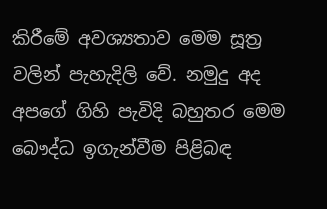කිරීමේ අවශ්‍යතාව මෙම සූත්‍ර වලින් පැහැදිලි වේ. නමුදු අද අපගේ ගිහි පැවිදි බහුතර මෙම බෞද්ධ ඉගැන්වීම පිළිබඳ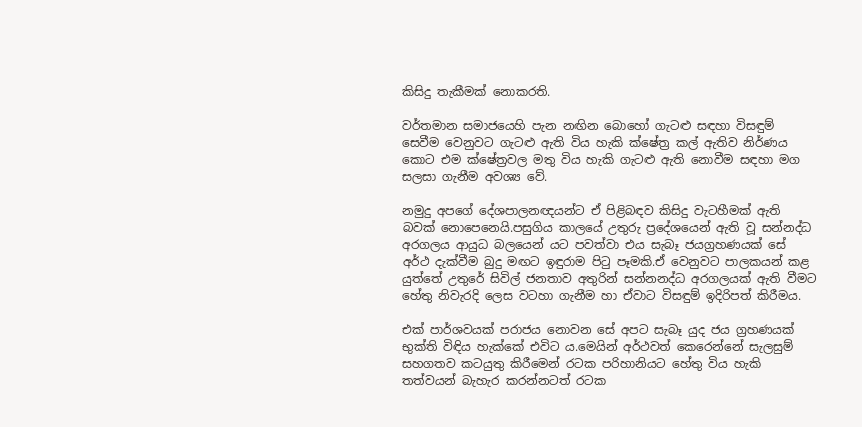කිසිදු තැකීමක් නොකරති.

වර්තමාන සමාජයෙහි පැන නඟින බොහෝ ගැටළු සඳහා විසඳුම් සෙවීම වෙනුවට ගැටළු ඇති විය හැකි ක්ෂේත්‍ර කල් ඇතිව නිර්ණය කොට එම ක්ෂේත්‍රවල මතු විය හැකි ගැටළු ඇති නොවීම සඳහා මග සලසා ගැනීම අවශ්‍ය වේ.

නමුදු අපගේ දේශපාලනඥයන්ට ඒ පිළිබඳව කිසිදු වැටහීමක් ඇති බවක් නොපෙනෙයි.පසුගිය කාලයේ උතුරු ප්‍රදේශයෙන් ඇති වූ සන්නද්ධ අරගලය ආයුධ බලයෙන් යට පවත්වා එය සැබෑ ජයග්‍රහණයක් සේ අර්ථ දැක්වීම බුදු මඟට ඉඳුරාම පිටු පෑමකි.ඒ වෙනුවට පාලකයන් කළ යුත්තේ උතුරේ සිවිල් ජනතාව අතුරින් සන්නනද්ධ අරගලයක් ඇති වීමට හේතු නිවැරදි ලෙස වටහා ගැනීම හා ඒවාට විසඳුම් ඉදිරිපත් කිරීමය.

එක් පාර්ශවයක් පරාජය නොවන සේ අපට සැබෑ යුද ජය ග්‍රහණයක් භුක්ති විඳිය හැක්කේ එවිට ය.මෙයින් අර්ථවත් කෙරෙන්නේ සැලසුම් සහගතව කටයුතු කිරීමෙන් රටක පරිහානියට හේතු විය හැකි තත්වයන් බැහැර කරන්නටත් රටක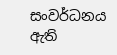සංවර්ධනය ඇති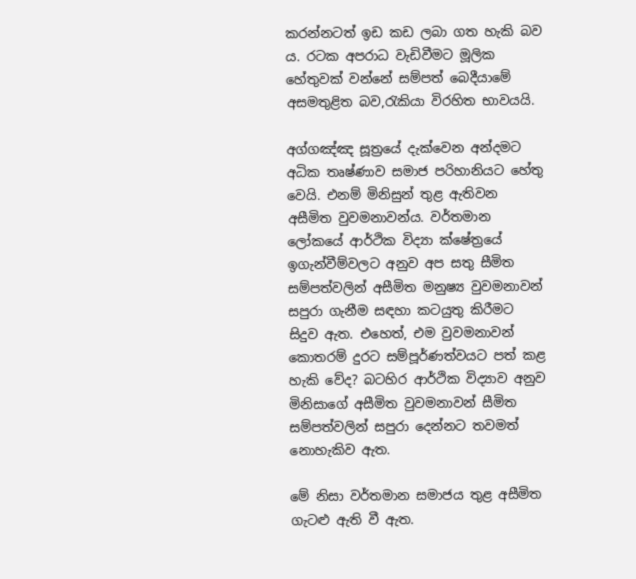කරන්නටත් ඉඩ කඩ ලබා ගත හැකි බව ය. රටක අපරාධ වැඩිවීමට මූලික හේතුවක් වන්නේ සම්පත් බෙදීයාමේ අසමතුළිත බව,රැකියා විරහිත භාවයයි.

අග්ගඤ්ඤ සූත්‍රයේ දැක්වෙන අන්දමට අධික තෘෂ්ණාව සමාජ පරිහානියට හේතු වෙයි. එනම් මිනිසුන් තුළ ඇතිවන අසීමිත වුවමනාවන්ය. වර්තමාන ලෝකයේ ආර්ථික විද්‍යා ක්ෂේත්‍රයේ ඉගැන්වීම්වලට අනුව අප සතු සීමිත සම්පත්වලින් අසීමිත මනුෂ්‍ය වුවමනාවන් සපුරා ගැනීම සඳහා කටයුතු කිරීමට සිදුව ඇත. එහෙත්, එම වුවමනාවන් කොතරම් දුරට සම්පූර්ණත්වයට පත් කළ හැකි වේද? බටහිර ආර්ථික විද්‍යාව අනුව මිනිසාගේ අසීමිත වුවමනාවන් සීමිත සම්පත්වලින් සපුරා දෙන්නට තවමත් නොහැකිව ඇත.

මේ නිසා වර්තමාන සමාජය තුළ අසීමිත ගැටළු ඇති වී ඇත.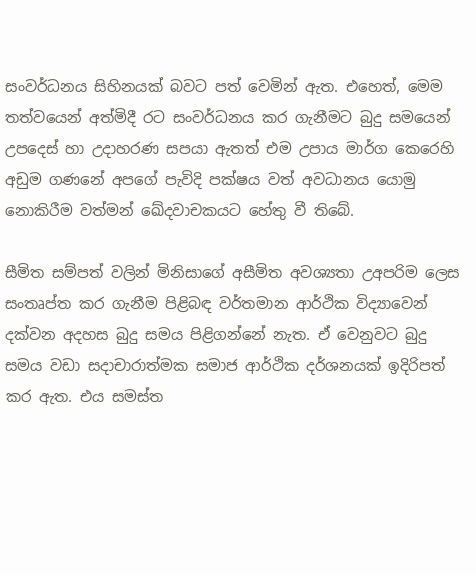සංවර්ධනය සිහිනයක් බවට පත් වෙමින් ඇත. එහෙත්, මෙම තත්වයෙන් අත්මිදී රට සංවර්ධනය කර ගැනීමට බුදු සමයෙන් උපදෙස් හා උදාහරණ සපයා ඇතත් එම උපාය මාර්ග කෙරෙහි අඩුම ගණනේ අපගේ පැවිදි පක්ෂය වත් අවධානය යොමු නොකිරීම වත්මන් ඛේදවාචකයට හේතු වී තිබේ.

සීමිත සම්පත් වලින් මිනිසාගේ අසීමිත අවශ්‍යතා උඅපරිම ලෙස සංතෘප්ත කර ගැනීම පිළිබඳ වර්තමාන ආර්ථික විද්‍යාවෙන් දක්වන අදහස බුදු සමය පිළිගන්නේ නැත. ඒ වෙනුවට බුදු සමය වඩා සදාචාරාත්මක සමාජ ආර්ථික දර්ශනයක් ඉදිරිපත් කර ඇත. එය සමස්ත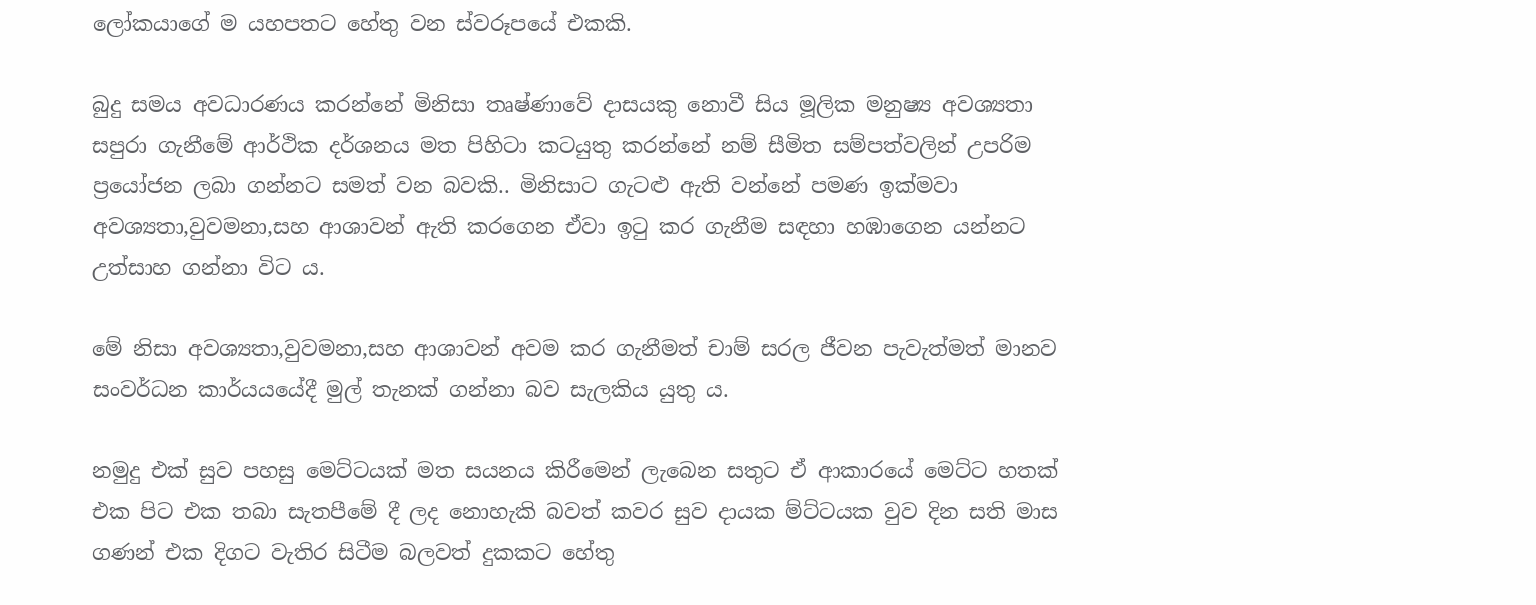ලෝකයාගේ ම යහපතට හේතු වන ස්වරූපයේ එකකි.

බුදු සමය අවධාරණය කරන්නේ මිනිසා තෘෂ්ණාවේ දාසයකු නොවී සිය මූලික මනුෂ්‍ය අවශ්‍යතා සපුරා ගැනීමේ ආර්ථික දර්ශනය මත පිහිටා කටයුතු කරන්නේ නම් සීමිත සම්පත්වලින් උපරිම ප්‍රයෝජන ලබා ගන්නට සමත් වන බවකි.. මිනිසාට ගැටළු ඇති වන්නේ පමණ ඉක්මවා අවශ්‍යතා,වුවමනා,සහ ආශාවන් ඇති කරගෙන ඒවා ඉටු කර ගැනීම සඳහා හඹාගෙන යන්නට උත්සාහ ගන්නා විට ය.

මේ නිසා අවශ්‍යතා,වුවමනා,සහ ආශාවන් අවම කර ගැනීමත් චාම් සරල ජීවන පැවැත්මත් මානව සංවර්ධන කාර්යයයේදී මුල් තැනක් ගන්නා බව සැලකිය යුතු ය.

නමුදු එක් සුව පහසු මෙට්ටයක් මත සයනය කිරීමෙන් ලැබෙන සතුට ඒ ආකාරයේ මෙට්ට හතක් එක පිට එක තබා සැතපීමේ දී ලද නොහැකි බවත් කවර සුව දායක ම්ට්ටයක වුව දින සති මාස ගණන් එක දිගට වැතිර සිටීම බලවත් දුකකට හේතු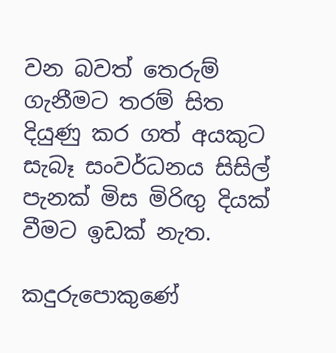වන බවත් තෙරුම් ගැනීමට තරම් සිත දියුණු කර ගත් අයකුට සැබෑ සංවර්ධනය සිසිල් පැනක් මිස මිරිඟු දියක් වීමට ඉඩක් නැත.

කදුරුපොකුණේ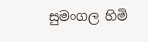සුමංගල හිමි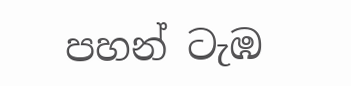පහන් ටැඹ